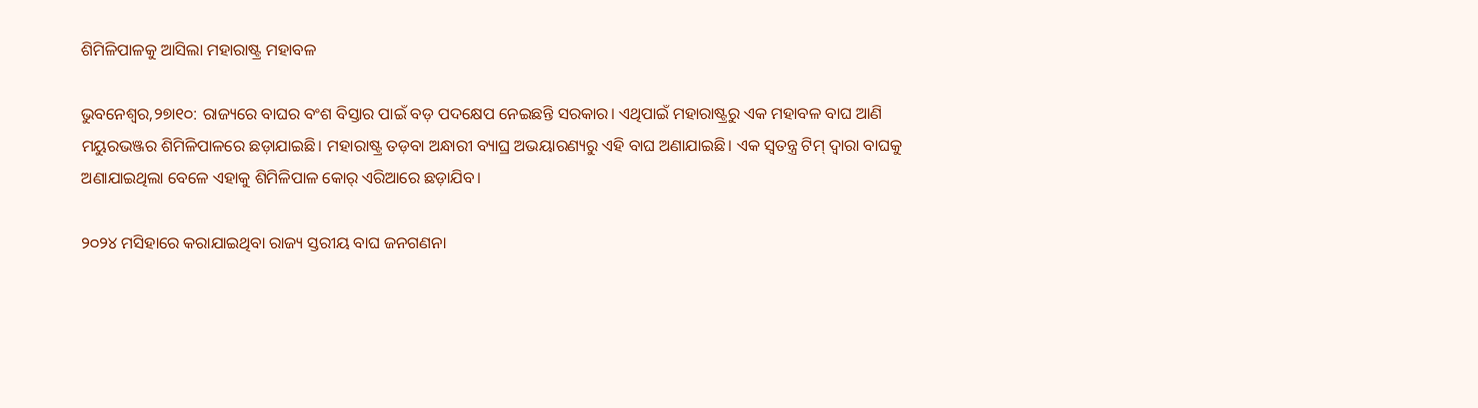ଶିମିଳିପାଳକୁ ଆସିଲା ମହାରାଷ୍ଟ୍ର ମହାବଳ

ଭୁବନେଶ୍ୱର,୨୭ା୧୦: ରାଜ୍ୟରେ ବାଘର ବଂଶ ବିସ୍ତାର ପାଇଁ ବଡ଼ ପଦକ୍ଷେପ ନେଇଛନ୍ତି ସରକାର। ଏଥିପାଇଁ ମହାରାଷ୍ଟ୍ରରୁ ଏକ ମହାବଳ ବାଘ ଆଣି ମୟୁରଭଞ୍ଜର ଶିମିଳିପାଳରେ ଛଡ଼ାଯାଇଛି। ମହାରାଷ୍ଟ୍ର ତଡ଼ବା ଅନ୍ଧାରୀ ବ୍ୟାଘ୍ର ଅଭୟାରଣ୍ୟରୁ ଏହି ବାଘ ଅଣାଯାଇଛି। ଏକ ସ୍ବତନ୍ତ୍ର ଟିମ୍ ଦ୍ବାରା ବାଘକୁ ଅଣାଯାଇଥିଲା ବେଳେ ଏହାକୁ ଶିମିଳିପାଳ କୋର୍ ଏରିଆରେ ଛଡ଼ାଯିବ।

୨୦୨୪ ମସିହାରେ କରାଯାଇଥିବା ରାଜ୍ୟ ସ୍ତରୀୟ ବାଘ ଜନଗଣନା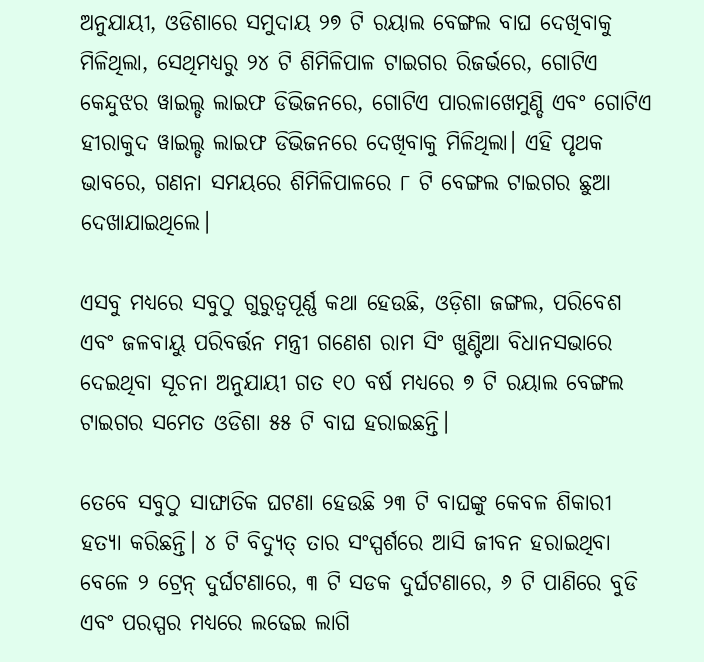ଅନୁଯାୟୀ, ଓଡିଶାରେ ସମୁଦାୟ ୨୭ ଟି ରୟାଲ ବେଙ୍ଗଲ ବାଘ ଦେଖିବାକୁ ମିଳିଥିଲା, ସେଥିମଧ୍ୟରୁ ୨୪ ଟି ଶିମିଳିପାଳ ଟାଇଗର ରିଜର୍ଭରେ, ଗୋଟିଏ କେନ୍ଦୁଝର ୱାଇଲ୍ଡ ଲାଇଫ ଡିଭିଜନରେ, ଗୋଟିଏ ପାରଳାଖେମୁଣ୍ଡି ଏବଂ ଗୋଟିଏ ହୀରାକୁଦ ୱାଇଲ୍ଡ ଲାଇଫ ଡିଭିଜନରେ ଦେଖିବାକୁ ମିଳିଥିଲା। ଏହି ପୃଥକ ଭାବରେ, ଗଣନା ସମୟରେ ଶିମିଳିପାଳରେ ୮ ଟି ବେଙ୍ଗଲ ଟାଇଗର ଛୁଆ ଦେଖାଯାଇଥିଲେ।

ଏସବୁ ମଧ୍ୟରେ ସବୁଠୁ ଗୁରୁତ୍ୱପୂର୍ଣ୍ଣ କଥା ହେଉଛି, ଓଡ଼ିଶା ଜଙ୍ଗଲ, ପରିବେଶ ଏବଂ ଜଳବାୟୁ ପରିବର୍ତ୍ତନ ମନ୍ତ୍ରୀ ଗଣେଶ ରାମ ସିଂ ଖୁଣ୍ଟିଆ ବିଧାନସଭାରେ ଦେଇଥିବା ସୂଚନା ଅନୁଯାୟୀ ଗତ ୧୦ ବର୍ଷ ମଧ୍ୟରେ ୭ ଟି ରୟାଲ ବେଙ୍ଗଲ ଟାଇଗର ସମେତ ଓଡିଶା ୫୫ ଟି ବାଘ ହରାଇଛନ୍ତି।

ତେବେ ସବୁଠୁ ସାଙ୍ଘାତିକ ଘଟଣା ହେଉଛି ୨୩ ଟି ବାଘଙ୍କୁ କେବଳ ଶିକାରୀ ହତ୍ୟା କରିଛନ୍ତି। ୪ ଟି ବିଦ୍ୟୁତ୍ ତାର ସଂସ୍ପର୍ଶରେ ଆସି ଜୀବନ ହରାଇଥିବା ବେଳେ ୨ ଟ୍ରେନ୍ ଦୁର୍ଘଟଣାରେ, ୩ ଟି ସଡକ ଦୁର୍ଘଟଣାରେ, ୬ ଟି ପାଣିରେ ବୁଡି ଏବଂ ପରସ୍ପର ମଧ୍ୟରେ ଲଢେଇ ଲାଗି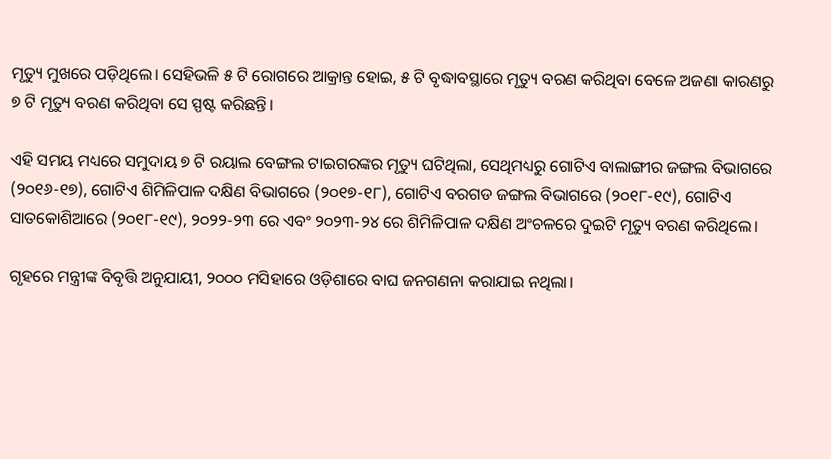ମୃତ୍ୟୁ ମୁଖରେ ପଡ଼ିଥିଲେ। ସେହିଭଳି ୫ ଟି ରୋଗରେ ଆକ୍ରାନ୍ତ ହୋଇ, ୫ ଟି ବୃଦ୍ଧାବସ୍ଥାରେ ମୃତ୍ୟୁ ବରଣ କରିଥିବା ବେଳେ ଅଜଣା କାରଣରୁ ୭ ଟି ମୃତ୍ୟୁ ବରଣ କରିଥିବା ସେ ସ୍ପଷ୍ଟ କରିଛନ୍ତି।

ଏହି ସମୟ ମଧ୍ୟରେ ସମୁଦାୟ ୭ ଟି ରୟାଲ ବେଙ୍ଗଲ ଟାଇଗରଙ୍କର ମୃତ୍ୟୁ ଘଟିଥିଲା, ସେଥିମଧ୍ୟରୁ ଗୋଟିଏ ବାଲାଙ୍ଗୀର ଜଙ୍ଗଲ ବିଭାଗରେ (୨୦୧୬-୧୭), ଗୋଟିଏ ଶିମିଳିପାଳ ଦକ୍ଷିଣ ବିଭାଗରେ (୨୦୧୭-୧୮), ଗୋଟିଏ ବରଗଡ ଜଙ୍ଗଲ ବିଭାଗରେ (୨୦୧୮-୧୯), ଗୋଟିଏ ସାତକୋଶିଆରେ (୨୦୧୮-୧୯), ୨୦୨୨-୨୩ ରେ ଏବଂ ୨୦୨୩-୨୪ ରେ ଶିମିଳିପାଳ ଦକ୍ଷିଣ ଅଂଚଳରେ ଦୁଇଟି ମୃତ୍ୟୁ ବରଣ କରିଥିଲେ।

ଗୃହରେ ମନ୍ତ୍ରୀଙ୍କ ବିବୃତ୍ତି ଅନୁଯାୟୀ, ୨୦୦୦ ମସିହାରେ ଓଡ଼ିଶାରେ ବାଘ ଜନଗଣନା କରାଯାଇ ନଥିଲା।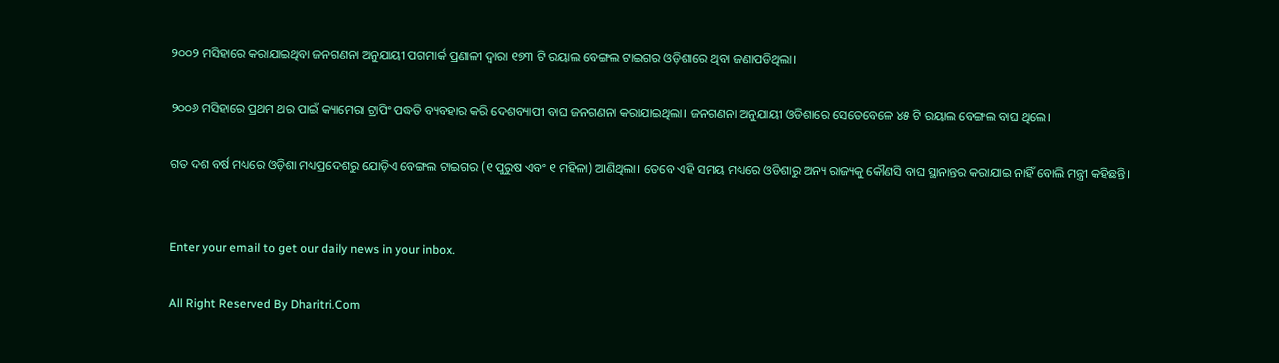୨୦୦୨ ମସିହାରେ କରାଯାଇଥିବା ଜନଗଣନା ଅନୁଯାୟୀ ପଗମାର୍କ ପ୍ରଣାଳୀ ଦ୍ୱାରା ୧୭୩ ଟି ରୟାଲ ବେଙ୍ଗଲ ଟାଇଗର ଓଡ଼ିଶାରେ ଥିବା ଜଣାପଡିଥିଲା।

୨୦୦୬ ମସିହାରେ ପ୍ରଥମ ଥର ପାଇଁ କ୍ୟାମେରା ଟ୍ରାପିଂ ପଦ୍ଧତି ବ୍ୟବହାର କରି ଦେଶବ୍ୟାପୀ ବାଘ ଜନଗଣନା କରାଯାଇଥିଲା। ଜନଗଣନା ଅନୁଯାୟୀ ଓଡିଶାରେ ସେତେବେଳେ ୪୫ ଟି ରୟାଲ ବେଙ୍ଗଲ ବାଘ ଥିଲେ।

ଗତ ଦଶ ବର୍ଷ ମଧ୍ୟରେ ଓଡ଼ିଶା ମଧ୍ୟପ୍ରଦେଶରୁ ଯୋଡ଼ିଏ ବେଙ୍ଗଲ ଟାଇଗର (୧ ପୁରୁଷ ଏବଂ ୧ ମହିଳା) ଆଣିଥିଲା। ତେବେ ଏହି ସମୟ ମଧ୍ୟରେ ଓଡିଶାରୁ ଅନ୍ୟ ରାଜ୍ୟକୁ କୌଣସି ବାଘ ସ୍ଥାନାନ୍ତର କରାଯାଇ ନାହିଁ ବୋଲି ମନ୍ତ୍ରୀ କହିଛନ୍ତି।


Enter your email to get our daily news in your inbox.

All Right Reserved By Dharitri.Com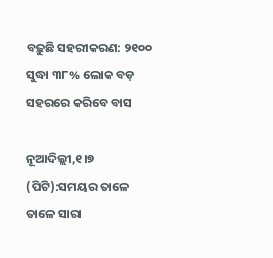ବଢ଼ୁଛି ସହରୀକରଣ: ୨୧୦୦ ସୁଦ୍ଧା ୩୮% ଲୋକ ବଡ଼ ସହରରେ କରିବେ ବାସ

ନୂଆଦିଲ୍ଲୀ,୧।୭ (ପିଟି):ସମୟର ତାଳେ ତାଳେ ସାରା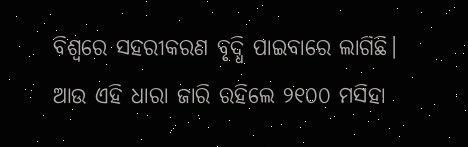ବିଶ୍ୱରେ ସହରୀକରଣ ବୃଦ୍ଧି ପାଇବାରେ ଲାଗିଛି। ଆଉ ଏହି ଧାରା ଜାରି ରହିଲେ ୨୧୦୦ ମସିହା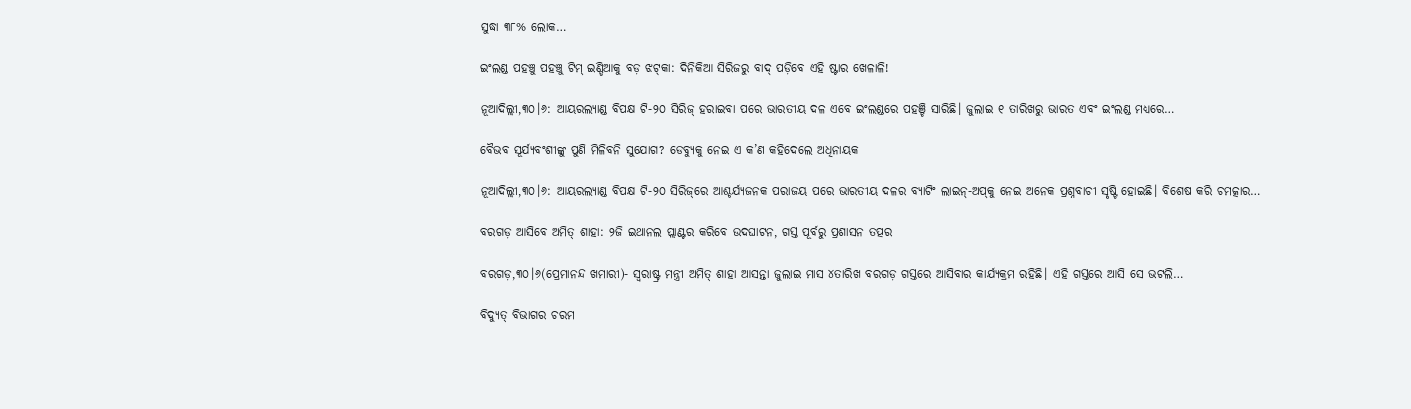ସୁଦ୍ଧା ୩୮% ଲୋକ…

ଇଂଲଣ୍ଡ ପହଞ୍ଚୁ ପହଞ୍ଚୁ ଟିମ୍‌ ଇଣ୍ଡିଆକୁ ବଡ଼ ଝଟ୍‌କା: ଦିନିକିଆ ସିରିଜରୁ ବାଦ୍‌ ପଡ଼ିବେ ଏହି ଷ୍ଟାର ଖେଳାଳି!

ନୂଆଦିଲ୍ଲୀ,୩୦।୬: ଆୟରଲ୍ୟାଣ୍ଡ ବିପକ୍ଷ ଟି-୨୦ ସିରିଜ୍ ହରାଇବା ପରେ ଭାରତୀୟ ଦଳ ଏବେ ଇଂଲଣ୍ଡରେ ପହଞ୍ଚି ସାରିଛି। ଜୁଲାଇ ୧ ତାରିଖରୁ ଭାରତ ଏବଂ ଇଂଲଣ୍ଡ ମଧ୍ୟରେ…

ବୈଭବ ସୂର୍ଯ୍ୟବଂଶୀଙ୍କୁ ପୁଣି ମିଳିବନି ସୁଯୋଗ? ଡେବ୍ୟୁକୁ ନେଇ ଏ କ’ଣ କହିଦେଲେ ଅଧିନାୟକ

ନୂଆଦିଲ୍ଲୀ,୩୦।୬: ଆୟରଲ୍ୟାଣ୍ଡ ବିପକ୍ଷ ଟି-୨୦ ସିରିଜ୍‌ରେ ଆଶ୍ଚର୍ଯ୍ୟଜନକ ପରାଜୟ ପରେ ଭାରତୀୟ ଦଳର ବ୍ୟାଟିଂ ଲାଇନ୍-ଅପ୍‌କୁ ନେଇ ଅନେକ ପ୍ରଶ୍ନବାଚୀ ସୃଷ୍ଟି ହୋଇଛି। ବିଶେଷ କରି ଚମତ୍କାର…

ବରଗଡ଼ ଆସିବେ ଅମିତ୍ ଶାହା: ୨ଜି ଇଥାନଲ ପ୍ଲାଣ୍ଟର କରିବେ ଉଦଘାଟନ, ଗସ୍ତ ପୂର୍ବରୁ ପ୍ରଶାସନ ତତ୍ପର

ବରଗଡ଼,୩୦।୬(ପ୍ରେମାନନ୍ଦ ଖମାରୀ)- ସ୍ଵରାଷ୍ଟ୍ର ମନ୍ତ୍ରୀ ଅମିତ୍ ଶାହା ଆସନ୍ତା ଜୁଲାଇ ମାସ ୪ତାରିଖ ବରଗଡ଼ ଗସ୍ତରେ ଆସିବାର କାର୍ଯ୍ୟକ୍ରମ ରହିଛି। ଏହି ଗସ୍ତରେ ଆସି ସେ ଭଟଲି…

ବିଦ୍ୟୁତ୍ ବିଭାଗର ଚରମ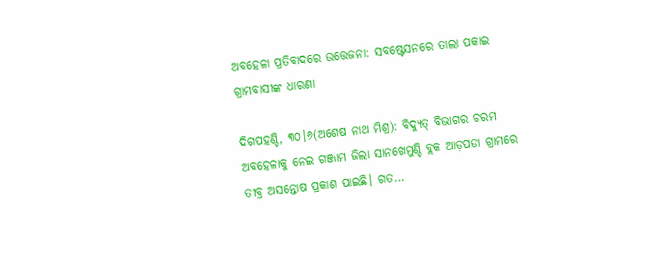ଅବହେଳା ପ୍ରତିବାଦରେ ଉତ୍ତେଜନା: ସବଷ୍ଟେସନରେ ତାଲା ପକାଇ ଗ୍ରାମବାସୀଙ୍କ ଧାରଣା

ଦିଗପହଣ୍ଡି, ୩୦।୬(ଅଶେଷ ନାଥ ମିଶ୍ର): ବିଦ୍ୟୁତ୍ ବିଭାଗର ଚରମ ଅବହେଳାକୁ ନେଇ ଗଞ୍ଜାମ ଜିଲା ସାନଖେମୁଣ୍ଡି ବ୍ଲକ ଆଡ଼ପଡା ଗ୍ରାମରେ ତୀବ୍ର ଅସନ୍ତୋଷ ପ୍ରକାଶ ପାଇଛି। ଗତ…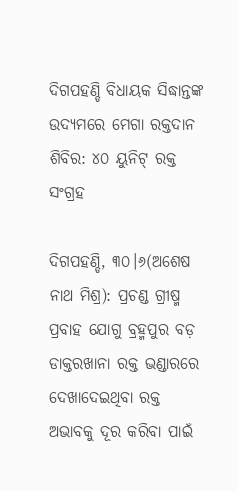ଦିଗପହଣ୍ଡି ବିଧାୟକ ସିଦ୍ଧାନ୍ତଙ୍କ ଉଦ୍ୟମରେ ମେଗା ରକ୍ତଦାନ ଶିବିର: ୪୦ ୟୁନିଟ୍ ରକ୍ତ ସଂଗ୍ରହ

ଦିଗପହଣ୍ଡି, ୩୦।୬(ଅଶେଷ ନାଥ ମିଶ୍ର): ପ୍ରଚଣ୍ଡ ଗ୍ରୀଷ୍ମ ପ୍ରବାହ ଯୋଗୁ ବ୍ରହ୍ମପୁର ବଡ଼ ଡାକ୍ତରଖାନା ରକ୍ତ ଭଣ୍ଡାରରେ ଦେଖାଦେଇଥିବା ରକ୍ତ ଅଭାବକୁ ଦୂର କରିବା ପାଇଁ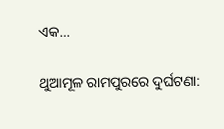ଏକ…

ଥୁଆମୂଳ ରାମପୁରରେ ଦୁର୍ଘଟଣା: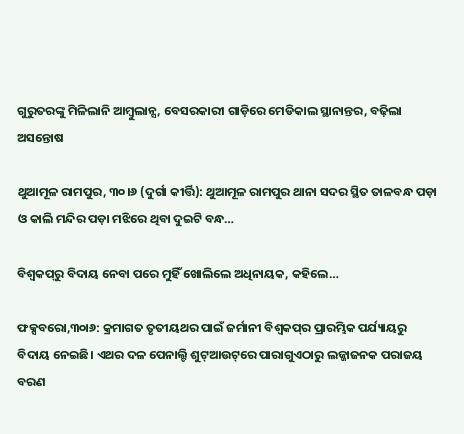ଗୁରୁତରଙ୍କୁ ମିଳିଲାନି ଆମ୍ବୁଲାନ୍ସ, ବେସରକାରୀ ଗାଡ଼ିରେ ମେଡିକାଲ ସ୍ଥାନାନ୍ତର, ବଢ଼ିଲା ଅସନ୍ତୋଷ

ଥୁଆମୂଳ ରାମପୁର, ୩୦।୬ (ଦୁର୍ଗା କୀର୍ତ୍ତି): ଥୁଆମୂଳ ରାମପୁର ଥାନା ସଦର ସ୍ଥିତ ତାଳବନ୍ଧ ପଡ଼ା ଓ କାଲି ମନ୍ଦିର ପଡ଼ା ମଝିରେ ଥିବା ଦୁଇଟି ବନ୍ଧ…

ବିଶ୍ୱକପ୍‌ରୁ ବିଦାୟ ନେବା ପରେ ମୁହିଁ ଖୋଲିଲେ ଅଧିନାୟକ, କହିଲେ…

ଫକ୍ସବରୋ,୩୦ା୬: କ୍ରମାଗତ ତୃତୀୟଥର ପାଇଁ ଜର୍ମାନୀ ବିଶ୍ୱକପ୍‌ର ପ୍ରାରମ୍ଭିକ ପର୍ଯ୍ୟାୟରୁ ବିଦାୟ ନେଇଛି। ଏଥର ଦଳ ପେନାଲ୍ଟି ଶୁଟ୍‌ଆଉଟ୍‌ରେ ପାରାଗୁଏଠାରୁ ଲଜ୍ଜାଜନକ ପରାଜୟ ବରଣ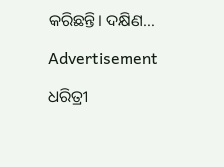କରିଛନ୍ତି। ଦକ୍ଷିଣ…

Advertisement

ଧରିତ୍ରୀ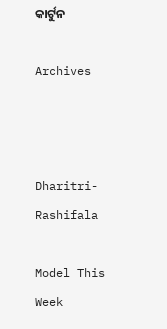କାର୍ଟୁନ

Archives



Dharitri-Rashifala

Model This Week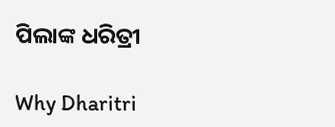ପିଲାଙ୍କ ଧରିତ୍ରୀ

Why Dharitri